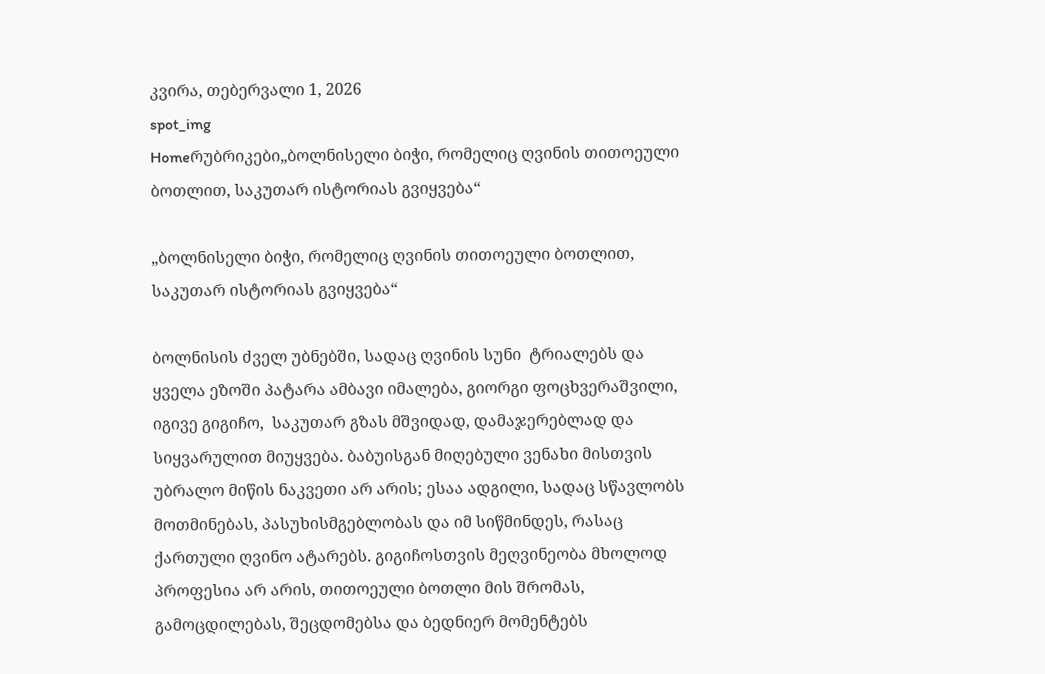კვირა, თებერვალი 1, 2026
spot_img
Homeრუბრიკები„ბოლნისელი ბიჭი, რომელიც ღვინის თითოეული ბოთლით, საკუთარ ისტორიას გვიყვება“

„ბოლნისელი ბიჭი, რომელიც ღვინის თითოეული ბოთლით, საკუთარ ისტორიას გვიყვება“

ბოლნისის ძველ უბნებში, სადაც ღვინის სუნი  ტრიალებს და ყველა ეზოში პატარა ამბავი იმალება, გიორგი ფოცხვერაშვილი, იგივე გიგიჩო,  საკუთარ გზას მშვიდად, დამაჯერებლად და სიყვარულით მიუყვება. ბაბუისგან მიღებული ვენახი მისთვის უბრალო მიწის ნაკვეთი არ არის; ესაა ადგილი, სადაც სწავლობს მოთმინებას, პასუხისმგებლობას და იმ სიწმინდეს, რასაც ქართული ღვინო ატარებს. გიგიჩოსთვის მეღვინეობა მხოლოდ პროფესია არ არის, თითოეული ბოთლი მის შრომას, გამოცდილებას, შეცდომებსა და ბედნიერ მომენტებს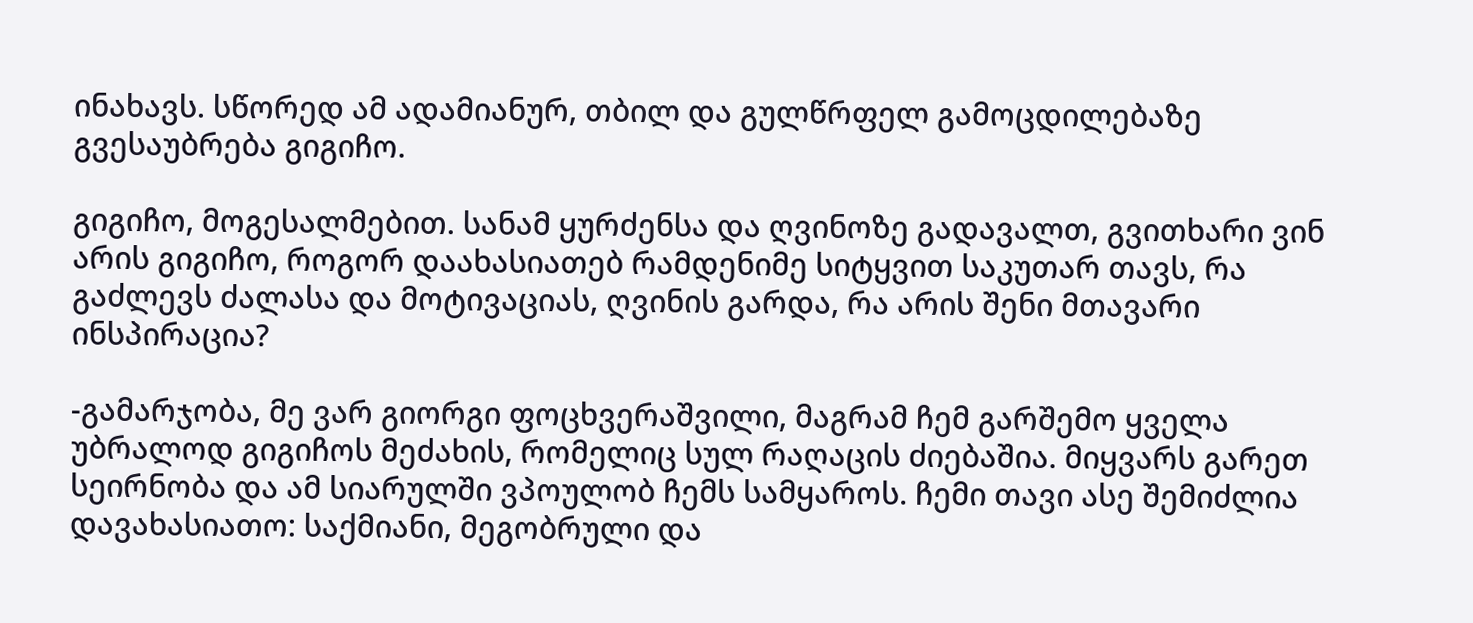ინახავს. სწორედ ამ ადამიანურ, თბილ და გულწრფელ გამოცდილებაზე გვესაუბრება გიგიჩო.

გიგიჩო, მოგესალმებით. სანამ ყურძენსა და ღვინოზე გადავალთ, გვითხარი ვინ არის გიგიჩო, როგორ დაახასიათებ რამდენიმე სიტყვით საკუთარ თავს, რა გაძლევს ძალასა და მოტივაციას, ღვინის გარდა, რა არის შენი მთავარი ინსპირაცია?

-გამარჯობა, მე ვარ გიორგი ფოცხვერაშვილი, მაგრამ ჩემ გარშემო ყველა უბრალოდ გიგიჩოს მეძახის, რომელიც სულ რაღაცის ძიებაშია. მიყვარს გარეთ სეირნობა და ამ სიარულში ვპოულობ ჩემს სამყაროს. ჩემი თავი ასე შემიძლია დავახასიათო: საქმიანი, მეგობრული და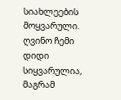სიახლეების მოყვარული. ღვინო ჩემი დიდი სიყვარულია, მაგრამ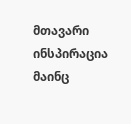მთავარი ინსპირაცია მაინც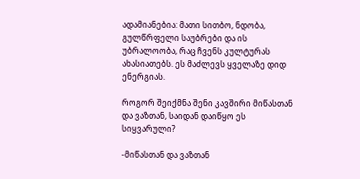ადამიანებია: მათი სითბო, ნდობა, გულწრფელი საუბრები და ის უბრალოობა, რაც ჩვენს კულტურას ახასიათებს. ეს მაძლევს ყველაზე დიდ ენერგიას.

როგორ შეიქმნა შენი კავშირი მიწასთან და ვაზთან, საიდან დაიწყო ეს სიყვარული?

-მიწასთან და ვაზთან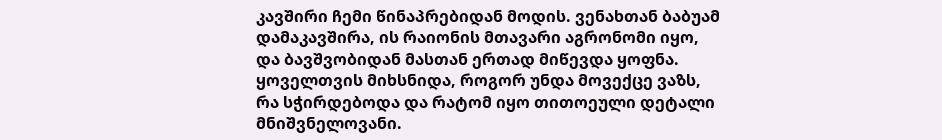კავშირი ჩემი წინაპრებიდან მოდის. ვენახთან ბაბუამ დამაკავშირა, ის რაიონის მთავარი აგრონომი იყო, და ბავშვობიდან მასთან ერთად მიწევდა ყოფნა. ყოველთვის მიხსნიდა, როგორ უნდა მოვექცე ვაზს, რა სჭირდებოდა და რატომ იყო თითოეული დეტალი მნიშვნელოვანი.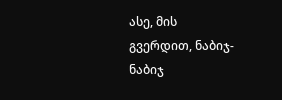ასე, მის გვერდით, ნაბიჯ-ნაბიჯ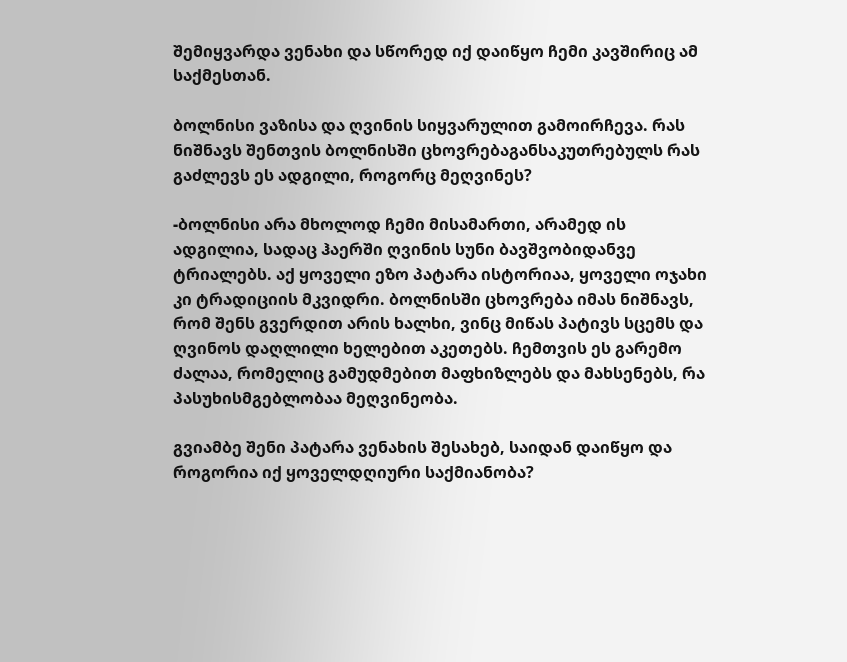შემიყვარდა ვენახი და სწორედ იქ დაიწყო ჩემი კავშირიც ამ საქმესთან.

ბოლნისი ვაზისა და ღვინის სიყვარულით გამოირჩევა. რას ნიშნავს შენთვის ბოლნისში ცხოვრებაგანსაკუთრებულს რას გაძლევს ეს ადგილი, როგორც მეღვინეს?

-ბოლნისი არა მხოლოდ ჩემი მისამართი, არამედ ის ადგილია, სადაც ჰაერში ღვინის სუნი ბავშვობიდანვე ტრიალებს. აქ ყოველი ეზო პატარა ისტორიაა, ყოველი ოჯახი კი ტრადიციის მკვიდრი. ბოლნისში ცხოვრება იმას ნიშნავს, რომ შენს გვერდით არის ხალხი, ვინც მიწას პატივს სცემს და ღვინოს დაღლილი ხელებით აკეთებს. ჩემთვის ეს გარემო ძალაა, რომელიც გამუდმებით მაფხიზლებს და მახსენებს, რა პასუხისმგებლობაა მეღვინეობა.

გვიამბე შენი პატარა ვენახის შესახებ, საიდან დაიწყო და როგორია იქ ყოველდღიური საქმიანობა?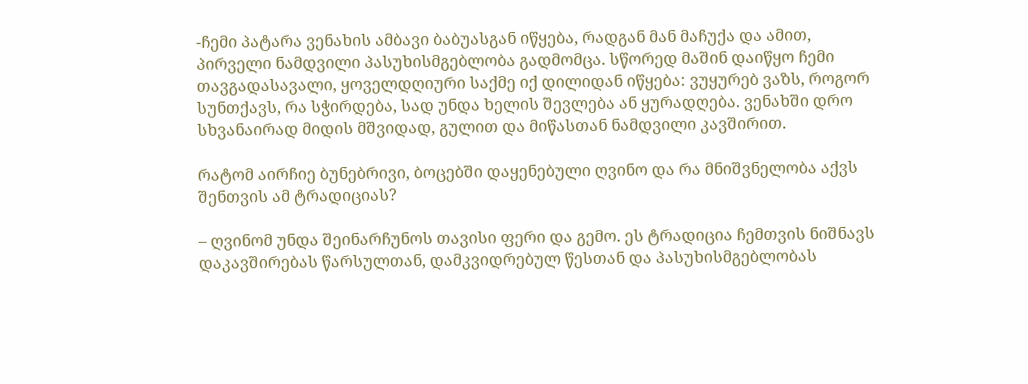-ჩემი პატარა ვენახის ამბავი ბაბუასგან იწყება, რადგან მან მაჩუქა და ამით, პირველი ნამდვილი პასუხისმგებლობა გადმომცა. სწორედ მაშინ დაიწყო ჩემი თავგადასავალი, ყოველდღიური საქმე იქ დილიდან იწყება: ვუყურებ ვაზს, როგორ სუნთქავს, რა სჭირდება, სად უნდა ხელის შევლება ან ყურადღება. ვენახში დრო სხვანაირად მიდის მშვიდად, გულით და მიწასთან ნამდვილი კავშირით.

რატომ აირჩიე ბუნებრივი, ბოცებში დაყენებული ღვინო და რა მნიშვნელობა აქვს შენთვის ამ ტრადიციას?

– ღვინომ უნდა შეინარჩუნოს თავისი ფერი და გემო. ეს ტრადიცია ჩემთვის ნიშნავს  დაკავშირებას წარსულთან, დამკვიდრებულ წესთან და პასუხისმგებლობას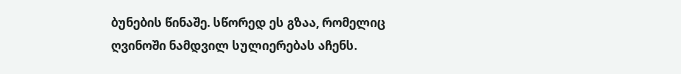ბუნების წინაშე. სწორედ ეს გზაა, რომელიც ღვინოში ნამდვილ სულიერებას აჩენს.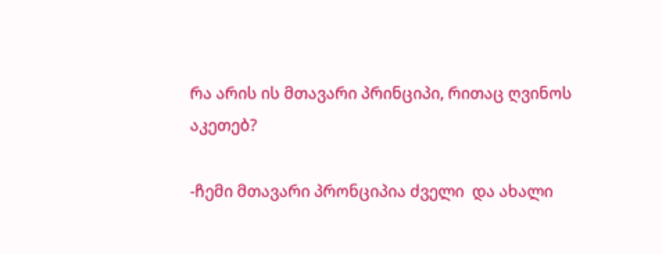რა არის ის მთავარი პრინციპი, რითაც ღვინოს აკეთებ?

-ჩემი მთავარი პრონციპია ძველი  და ახალი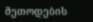მეთოდების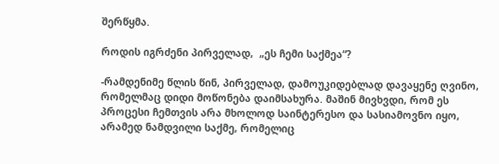შერწყმა.

როდის იგრძენი პირველად,  „ეს ჩემი საქმეა“?

-რამდენიმე წლის წინ, პირველად, დამოუკიდებლად დავაყენე ღვინო, რომელმაც დიდი მოწონება დაიმსახურა. მაშინ მივხვდი, რომ ეს პროცესი ჩემთვის არა მხოლოდ საინტერესო და სასიამოვნო იყო, არამედ ნამდვილი საქმე, რომელიც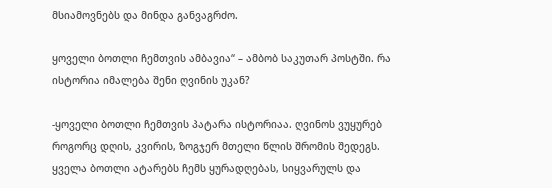მსიამოვნებს და მინდა განვაგრძო.

ყოველი ბოთლი ჩემთვის ამბავია“ – ამბობ საკუთარ პოსტში. რა ისტორია იმალება შენი ღვინის უკან?

-ყოველი ბოთლი ჩემთვის პატარა ისტორიაა. ღვინოს ვუყურებ როგორც დღის, კვირის, ზოგჯერ მთელი წლის შრომის შედეგს. ყველა ბოთლი ატარებს ჩემს ყურადღებას, სიყვარულს და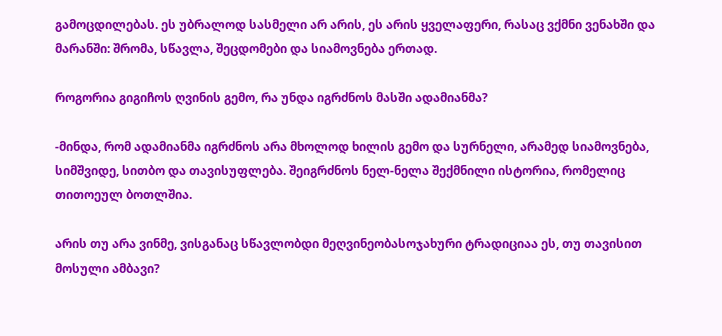გამოცდილებას. ეს უბრალოდ სასმელი არ არის, ეს არის ყველაფერი, რასაც ვქმნი ვენახში და მარანში: შრომა, სწავლა, შეცდომები და სიამოვნება ერთად.

როგორია გიგიჩოს ღვინის გემო, რა უნდა იგრძნოს მასში ადამიანმა?

-მინდა, რომ ადამიანმა იგრძნოს არა მხოლოდ ხილის გემო და სურნელი, არამედ სიამოვნება, სიმშვიდე, სითბო და თავისუფლება. შეიგრძნოს ნელ-ნელა შექმნილი ისტორია, რომელიც თითოეულ ბოთლშია.

არის თუ არა ვინმე, ვისგანაც სწავლობდი მეღვინეობასოჯახური ტრადიციაა ეს, თუ თავისით მოსული ამბავი?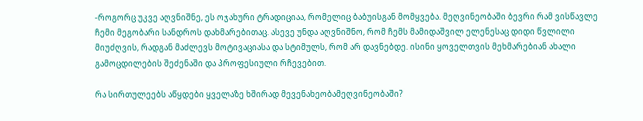-როგორც უკვე აღვნიშნე, ეს ოჯახური ტრადიციაა, რომელიც ბაბუისგან მომყვება. მეღვინეობაში ბევრი რამ ვისწავლე ჩემი მეგობარი სანდროს დახმარებითაც. ასევე უნდა აღვნიშნო, რომ ჩემს მამიდაშვილ ელენესაც დიდი წვლილი მიუძღვის, რადგან მაძლევს მოტივაციასა და სტიმულს, რომ არ დავნებდე. ისინი ყოველთვის მეხმარებიან ახალი გამოცდილების შეძენაში და პროფესიული რჩევებით.

რა სირთულეებს აწყდები ყველაზე ხშირად მევენახეობამეღვინეობაში?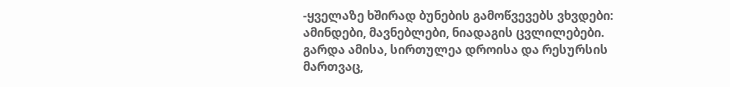-ყველაზე ხშირად ბუნების გამოწვევებს ვხვდები: ამინდები, მავნებლები, ნიადაგის ცვლილებები. გარდა ამისა, სირთულეა დროისა და რესურსის მართვაც,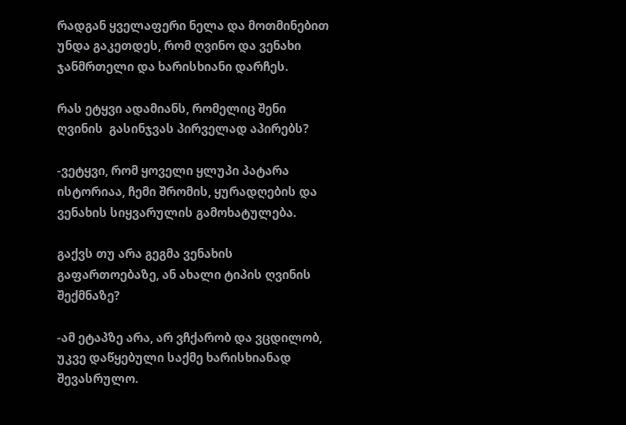რადგან ყველაფერი ნელა და მოთმინებით უნდა გაკეთდეს, რომ ღვინო და ვენახი ჯანმრთელი და ხარისხიანი დარჩეს.

რას ეტყვი ადამიანს, რომელიც შენი ღვინის  გასინჯვას პირველად აპირებს?

-ვეტყვი, რომ ყოველი ყლუპი პატარა ისტორიაა, ჩემი შრომის, ყურადღების და ვენახის სიყვარულის გამოხატულება.

გაქვს თუ არა გეგმა ვენახის გაფართოებაზე, ან ახალი ტიპის ღვინის შექმნაზე?

-ამ ეტაპზე არა, არ ვჩქარობ და ვცდილობ, უკვე დაწყებული საქმე ხარისხიანად  შევასრულო.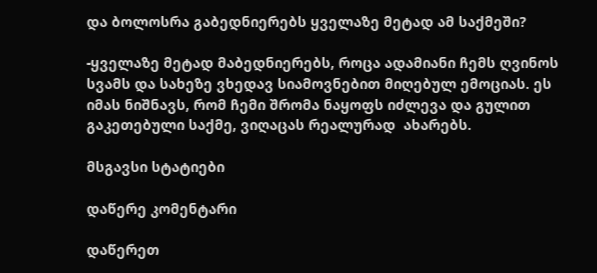და ბოლოსრა გაბედნიერებს ყველაზე მეტად ამ საქმეში?

-ყველაზე მეტად მაბედნიერებს, როცა ადამიანი ჩემს ღვინოს სვამს და სახეზე ვხედავ სიამოვნებით მიღებულ ემოციას. ეს იმას ნიშნავს, რომ ჩემი შრომა ნაყოფს იძლევა და გულით გაკეთებული საქმე, ვიღაცას რეალურად  ახარებს.

მსგავსი სტატიები

დაწერე კომენტარი

დაწერეთ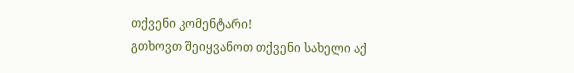თქვენი კომენტარი!
გთხოვთ შეიყვანოთ თქვენი სახელი აქ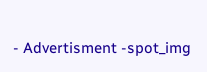- Advertisment -spot_img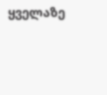ყველაზე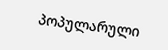პოპულარული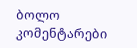ბოლო კომენტარები